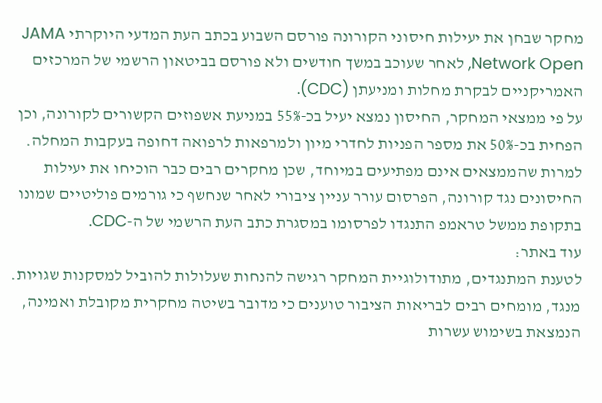מחקר שבחן את יעילות חיסוני הקורונה פורסם השבוע בכתב העת המדעי היוקרתי JAMA Network Open, לאחר שעוכב במשך חודשים ולא פורסם בביטאון הרשמי של המרכזים האמריקניים לבקרת מחלות ומניעתן (CDC).
על פי ממצאי המחקר, החיסון נמצא יעיל בכ-55% במניעת אשפוזים הקשורים לקורונה, וכן הפחית בכ-50% את מספר הפניות לחדרי מיון ולמרפאות לרפואה דחופה בעקבות המחלה.
למרות שהממצאים אינם מפתיעים במיוחד, שכן מחקרים רבים כבר הוכיחו את יעילות החיסונים נגד קורונה, הפרסום עורר עניין ציבורי לאחר שנחשף כי גורמים פוליטיים שמונו בתקופת ממשל טראמפ התנגדו לפרסומו במסגרת כתב העת הרשמי של ה-CDC.
עוד באתר:
לטענת המתנגדים, מתודולוגיית המחקר רגישה להנחות שעלולות להוביל למסקנות שגויות. מנגד, מומחים רבים לבריאות הציבור טוענים כי מדובר בשיטה מחקרית מקובלת ואמינה, הנמצאת בשימוש עשרות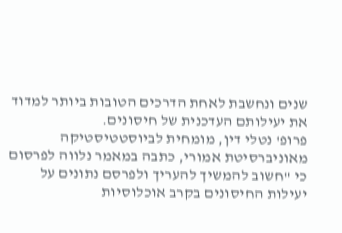שנים ונחשבת לאחת הדרכים הטובות ביותר למדוד את יעילותם העדכנית של חיסונים.
פרופ' נטלי דין, מומחית לביוסטטיסטיקה מאוניברסיטת אמורי, כתבה במאמר נלווה לפרסום כי "חשוב להמשיך להעריך ולפרסם נתונים על יעילות החיסונים בקרב אוכלוסיות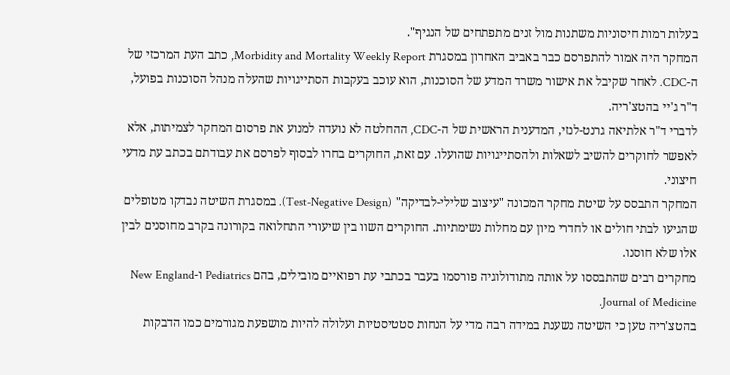בעלות רמות חיסוניות משתנות מול זנים מתפתחים של הנגיף".
המחקר היה אמור להתפרסם כבר באביב האחרון במסגרת Morbidity and Mortality Weekly Report, כתב העת המרכזי של ה-CDC. לאחר שקיבל את אישור משרד המדע של הסוכנות, הוא עוכב בעקבות הסתייגויות שהעלה מנהל הסוכנות בפועל, ד"ר ג'יי בהטצ'ריה.
לדברי ד"ר אלתיאה גרנט-לנזי, המדענית הראשית של ה-CDC, ההחלטה לא נועדה למנוע את פרסום המחקר לצמיתות, אלא לאפשר לחוקרים להשיב לשאלות ולהסתייגויות שהועלו. עם זאת, החוקרים בחרו לבסוף לפרסם את עבודתם בכתב עת מדעי חיצוני.
המחקר התבסס על שיטת מחקר המכונה "עיצוב שלילי-לבדיקה" (Test-Negative Design). במסגרת השיטה נבדקו מטופלים שהגיעו לבתי חולים או לחדרי מיון עם מחלות נשימתיות. החוקרים השוו בין שיעורי התחלואה בקורונה בקרב מחוסנים לבין אלו שלא חוסנו.
מחקרים רבים שהתבססו על אותה מתודולוגיה פורסמו בעבר בכתבי עת רפואיים מובילים, בהם Pediatrics ו-New England Journal of Medicine.
בהטצ'ריה טען כי השיטה נשענת במידה רבה מדי על הנחות סטטיסטיות ועלולה להיות מושפעת מגורמים כמו הדבקות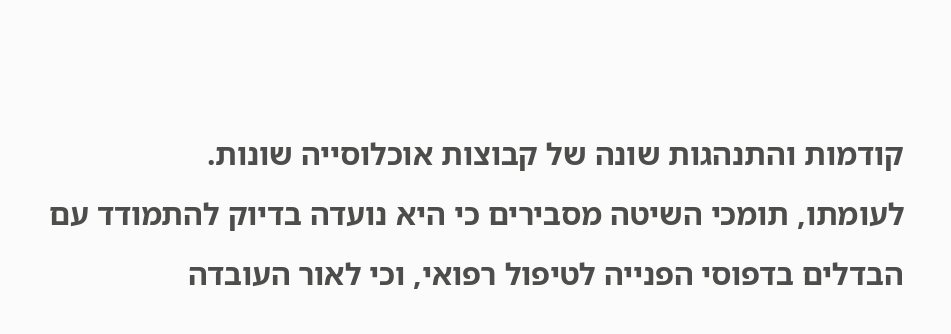קודמות והתנהגות שונה של קבוצות אוכלוסייה שונות.
לעומתו, תומכי השיטה מסבירים כי היא נועדה בדיוק להתמודד עם הבדלים בדפוסי הפנייה לטיפול רפואי, וכי לאור העובדה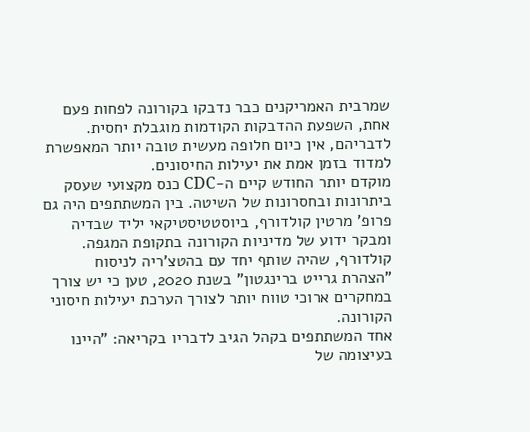שמרבית האמריקנים כבר נדבקו בקורונה לפחות פעם אחת, השפעת ההדבקות הקודמות מוגבלת יחסית. לדבריהם, אין כיום חלופה מעשית טובה יותר המאפשרת למדוד בזמן אמת את יעילות החיסונים.
מוקדם יותר החודש קיים ה-CDC כנס מקצועי שעסק ביתרונות ובחסרונות של השיטה. בין המשתתפים היה גם פרופ' מרטין קולדורף, ביוסטטיסטיקאי יליד שבדיה ומבקר ידוע של מדיניות הקורונה בתקופת המגפה.
קולדורף, שהיה שותף יחד עם בהטצ'ריה לניסוח "הצהרת גרייט ברינגטון" בשנת 2020, טען כי יש צורך במחקרים ארוכי טווח יותר לצורך הערכת יעילות חיסוני הקורונה.
אחד המשתתפים בקהל הגיב לדבריו בקריאה: "היינו בעיצומה של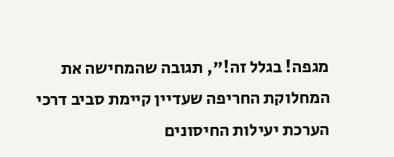מגפה! בגלל זה!", תגובה שהמחישה את המחלוקת החריפה שעדיין קיימת סביב דרכי הערכת יעילות החיסונים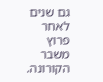גם שנים לאחר פרוץ משבר הקורונה.